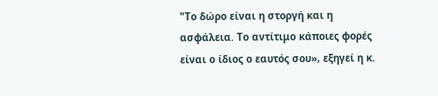"Το δώρο είναι η στοργή και η ασφάλεια. Το αντίτιμο κάποιες φορές είναι ο ίδιος ο εαυτός σου», εξηγεί η κ.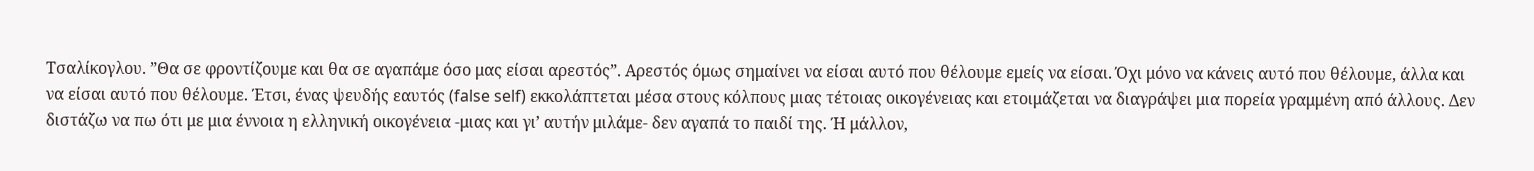Τσαλίκογλου. ”Θα σε φροντίζουμε και θα σε αγαπάμε όσο μας είσαι αρεστός”. Αρεστός όμως σημαίνει να είσαι αυτό που θέλουμε εμείς να είσαι. Όχι μόνο να κάνεις αυτό που θέλουμε, άλλα και να είσαι αυτό που θέλουμε. Έτσι, ένας ψευδής εαυτός (false self) εκκολάπτεται μέσα στους κόλπους μιας τέτοιας οικογένειας και ετοιμάζεται να διαγράψει μια πορεία γραμμένη από άλλους. Δεν διστάζω να πω ότι με μια έννοια η ελληνική οικογένεια -μιας και γι’ αυτήν μιλάμε- δεν αγαπά το παιδί της. Ή μάλλον,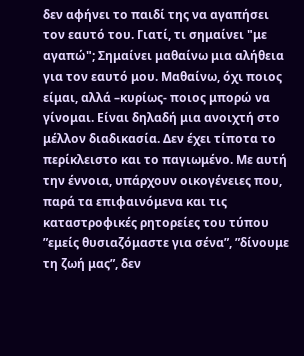δεν αφήνει το παιδί της να αγαπήσει τον εαυτό του. Γιατί, τι σημαίνει "με αγαπώ"; Σημαίνει μαθαίνω μια αλήθεια για τον εαυτό μου. Μαθαίνω, όχι ποιος είμαι, αλλά –κυρίως- ποιος μπορώ να γίνομαι. Είναι δηλαδή μια ανοιχτή στο μέλλον διαδικασία. Δεν έχει τίποτα το περίκλειστο και το παγιωμένο. Με αυτή την έννοια, υπάρχουν οικογένειες που, παρά τα επιφαινόμενα και τις καταστροφικές ρητορείες του τύπου ”εμείς θυσιαζόμαστε για σένα”, ”δίνουμε τη ζωή μας”, δεν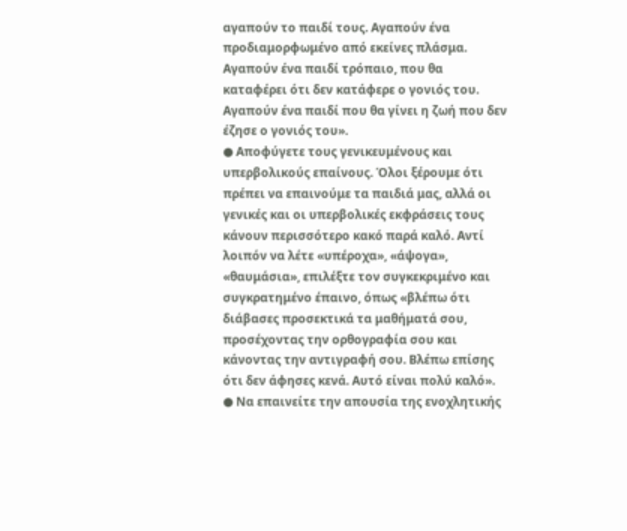αγαπούν το παιδί τους. Αγαπούν ένα προδιαμορφωμένο από εκείνες πλάσμα. Αγαπούν ένα παιδί τρόπαιο, που θα καταφέρει ότι δεν κατάφερε ο γονιός του. Αγαπούν ένα παιδί που θα γίνει η ζωή που δεν έζησε ο γονιός του».
● Αποφύγετε τους γενικευμένους και υπερβολικούς επαίνους. Όλοι ξέρουμε ότι πρέπει να επαινούμε τα παιδιά μας, αλλά οι γενικές και οι υπερβολικές εκφράσεις τους κάνουν περισσότερο κακό παρά καλό. Αντί λοιπόν να λέτε «υπέροχα», «άψογα», «θαυμάσια», επιλέξτε τον συγκεκριμένο και συγκρατημένο έπαινο, όπως «βλέπω ότι διάβασες προσεκτικά τα μαθήματά σου, προσέχοντας την ορθογραφία σου και κάνοντας την αντιγραφή σου. Βλέπω επίσης ότι δεν άφησες κενά. Αυτό είναι πολύ καλό».
● Να επαινείτε την απουσία της ενοχλητικής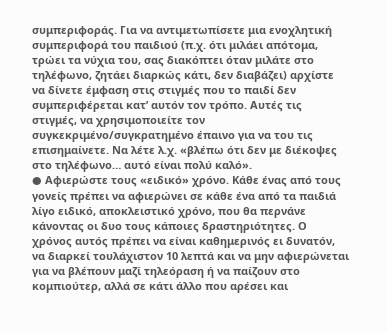συμπεριφοράς. Για να αντιμετωπίσετε μια ενοχλητική συμπεριφορά του παιδιού (π.χ. ότι μιλάει απότομα, τρώει τα νύχια του, σας διακόπτει όταν μιλάτε στο τηλέφωνο, ζητάει διαρκώς κάτι, δεν διαβάζει) αρχίστε να δίνετε έμφαση στις στιγμές που το παιδί δεν συμπεριφέρεται κατ’ αυτόν τον τρόπο. Αυτές τις στιγμές, να χρησιμοποιείτε τον συγκεκριμένο/συγκρατημένο έπαινο για να του τις επισημαίνετε. Να λέτε λ.χ. «βλέπω ότι δεν με διέκοψες στο τηλέφωνο… αυτό είναι πολύ καλό».
● Αφιερώστε τους «ειδικό» χρόνο. Κάθε ένας από τους γονείς πρέπει να αφιερώνει σε κάθε ένα από τα παιδιά λίγο ειδικό, αποκλειστικό χρόνο, που θα περνάνε κάνοντας οι δυο τους κάποιες δραστηριότητες. Ο χρόνος αυτός πρέπει να είναι καθημερινός ει δυνατόν, να διαρκεί τουλάχιστον 10 λεπτά και να μην αφιερώνεται για να βλέπουν μαζί τηλεόραση ή να παίζουν στο κομπιούτερ, αλλά σε κάτι άλλο που αρέσει και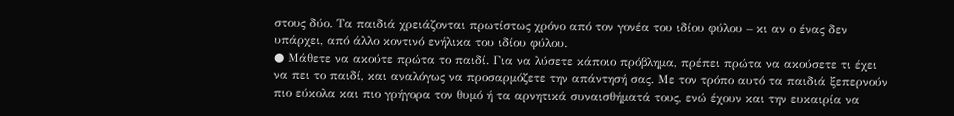στους δύο. Τα παιδιά χρειάζονται πρωτίστως χρόνο από τον γονέα του ιδίου φύλου – κι αν ο ένας δεν υπάρχει, από άλλο κοντινό ενήλικα του ιδίου φύλου.
● Μάθετε να ακούτε πρώτα το παιδί. Για να λύσετε κάποιο πρόβλημα, πρέπει πρώτα να ακούσετε τι έχει να πει το παιδί, και αναλόγως να προσαρμόζετε την απάντησή σας. Με τον τρόπο αυτό τα παιδιά ξεπερνούν πιο εύκολα και πιο γρήγορα τον θυμό ή τα αρνητικά συναισθήματά τους, ενώ έχουν και την ευκαιρία να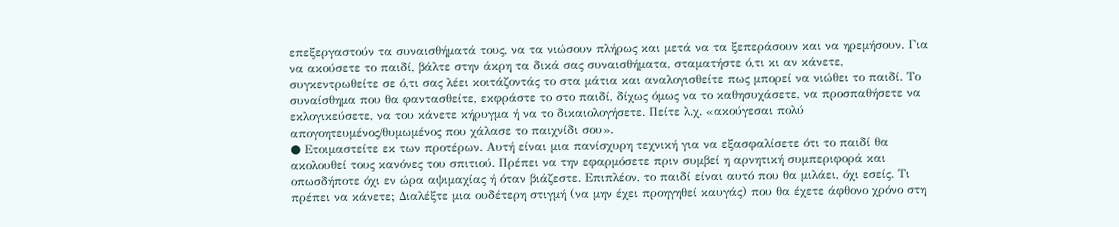επεξεργαστούν τα συναισθήματά τους, να τα νιώσουν πλήρως και μετά να τα ξεπεράσουν και να ηρεμήσουν. Για να ακούσετε το παιδί, βάλτε στην άκρη τα δικά σας συναισθήματα, σταματήστε ό,τι κι αν κάνετε, συγκεντρωθείτε σε ό,τι σας λέει κοιτάζοντάς το στα μάτια και αναλογισθείτε πως μπορεί να νιώθει το παιδί. Το συναίσθημα που θα φαντασθείτε, εκφράστε το στο παιδί, δίχως όμως να το καθησυχάσετε, να προσπαθήσετε να εκλογικεύσετε, να του κάνετε κήρυγμα ή να το δικαιολογήσετε. Πείτε λ.χ. «ακούγεσαι πολύ απογοητευμένος/θυμωμένος που χάλασε το παιχνίδι σου».
● Ετοιμαστείτε εκ των προτέρων. Αυτή είναι μια πανίσχυρη τεχνική για να εξασφαλίσετε ότι το παιδί θα ακολουθεί τους κανόνες του σπιτιού. Πρέπει να την εφαρμόσετε πριν συμβεί η αρνητική συμπεριφορά και οπωσδήποτε όχι εν ώρα αψιμαχίας ή όταν βιάζεστε. Επιπλέον, το παιδί είναι αυτό που θα μιλάει, όχι εσείς. Τι πρέπει να κάνετε; Διαλέξτε μια ουδέτερη στιγμή (να μην έχει προηγηθεί καυγάς) που θα έχετε άφθονο χρόνο στη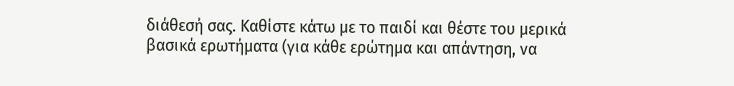διάθεσή σας. Καθίστε κάτω με το παιδί και θέστε του μερικά βασικά ερωτήματα (για κάθε ερώτημα και απάντηση, να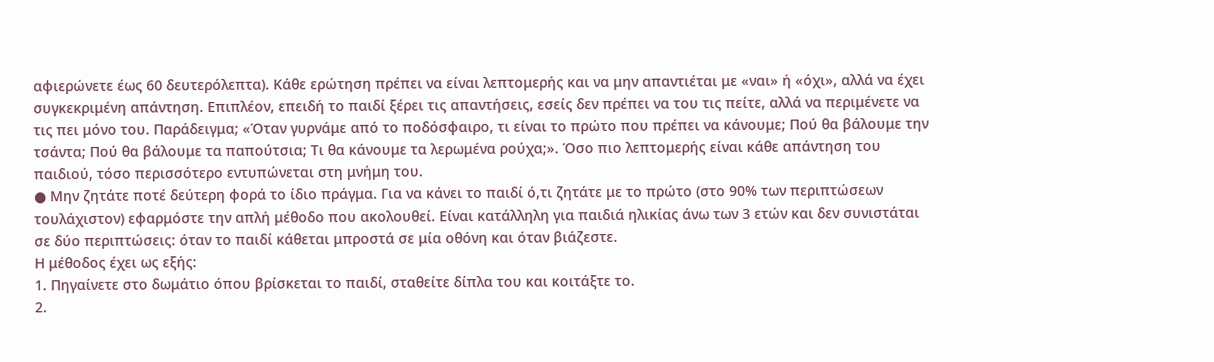αφιερώνετε έως 60 δευτερόλεπτα). Κάθε ερώτηση πρέπει να είναι λεπτομερής και να μην απαντιέται με «ναι» ή «όχι», αλλά να έχει συγκεκριμένη απάντηση. Επιπλέον, επειδή το παιδί ξέρει τις απαντήσεις, εσείς δεν πρέπει να του τις πείτε, αλλά να περιμένετε να τις πει μόνο του. Παράδειγμα; «Όταν γυρνάμε από το ποδόσφαιρο, τι είναι το πρώτο που πρέπει να κάνουμε; Πού θα βάλουμε την τσάντα; Πού θα βάλουμε τα παπούτσια; Τι θα κάνουμε τα λερωμένα ρούχα;». Όσο πιο λεπτομερής είναι κάθε απάντηση του παιδιού, τόσο περισσότερο εντυπώνεται στη μνήμη του.
● Μην ζητάτε ποτέ δεύτερη φορά το ίδιο πράγμα. Για να κάνει το παιδί ό,τι ζητάτε με το πρώτο (στο 90% των περιπτώσεων τουλάχιστον) εφαρμόστε την απλή μέθοδο που ακολουθεί. Είναι κατάλληλη για παιδιά ηλικίας άνω των 3 ετών και δεν συνιστάται σε δύο περιπτώσεις: όταν το παιδί κάθεται μπροστά σε μία οθόνη και όταν βιάζεστε.
Η μέθοδος έχει ως εξής:
1. Πηγαίνετε στο δωμάτιο όπου βρίσκεται το παιδί, σταθείτε δίπλα του και κοιτάξτε το.
2.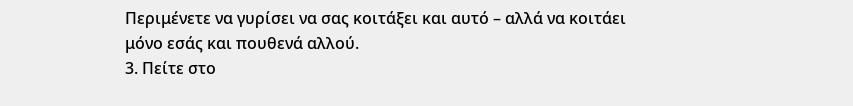Περιμένετε να γυρίσει να σας κοιτάξει και αυτό – αλλά να κοιτάει μόνο εσάς και πουθενά αλλού.
3. Πείτε στο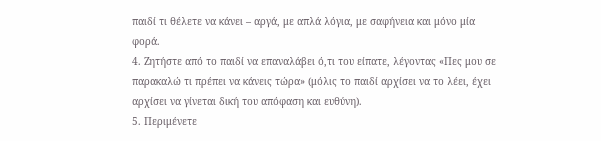παιδί τι θέλετε να κάνει – αργά, με απλά λόγια, με σαφήνεια και μόνο μία φορά.
4. Ζητήστε από το παιδί να επαναλάβει ό,τι του είπατε, λέγοντας «Πες μου σε παρακαλώ τι πρέπει να κάνεις τώρα» (μόλις το παιδί αρχίσει να το λέει, έχει αρχίσει να γίνεται δική του απόφαση και ευθύνη).
5. Περιμένετε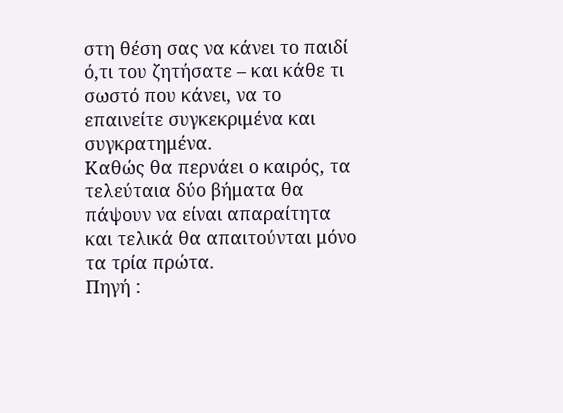στη θέση σας να κάνει το παιδί ό,τι του ζητήσατε – και κάθε τι σωστό που κάνει, να το επαινείτε συγκεκριμένα και συγκρατημένα.
Καθώς θα περνάει ο καιρός, τα τελεύταια δύο βήματα θα πάψουν να είναι απαραίτητα και τελικά θα απαιτούνται μόνο τα τρία πρώτα.
Πηγή :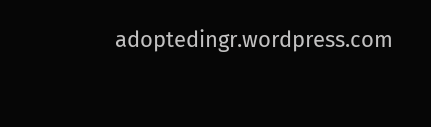adoptedingr.wordpress.com